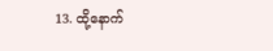13. ထို့နောက်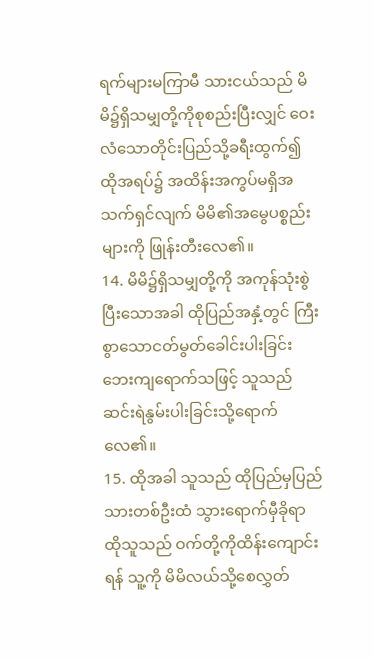ရက်များမကြာမီ သားငယ်သည် မိမိ၌ရှိသမျှတို့ကိုစုစည်းပြီးလျှင် ဝေးလံသောတိုင်းပြည်သို့ခရီးထွက်၍ ထိုအရပ်၌ အထိန်းအကွပ်မရှိအသက်ရှင်လျက် မိမိ၏အမွေပစ္စည်းများကို ဖြုန်းတီးလေ၏။
14. မိမိ၌ရှိသမျှတို့ကို အကုန်သုံးစွဲပြီးသောအခါ ထိုပြည်အနှံ့တွင် ကြီးစွာသောငတ်မွတ်ခေါင်းပါးခြင်းဘေးကျရောက်သဖြင့် သူသည် ဆင်းရဲနွမ်းပါးခြင်းသို့ရောက်လေ၏။
15. ထိုအခါ သူသည် ထိုပြည်မှပြည်သားတစ်ဦးထံ သွားရောက်မှီခိုရာ ထိုသူသည် ဝက်တို့ကိုထိန်းကျောင်းရန် သူ့ကို မိမိလယ်သို့စေလွှတ်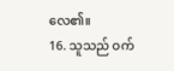လေ၏။
16. သူသည် ဝက်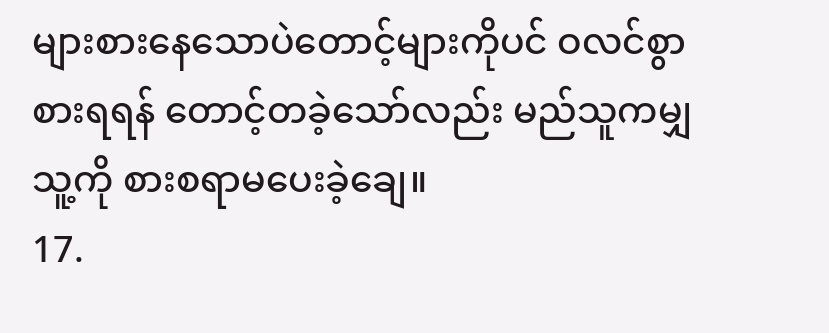များစားနေသောပဲတောင့်များကိုပင် ဝလင်စွာစားရရန် တောင့်တခဲ့သော်လည်း မည်သူကမျှ သူ့ကို စားစရာမပေးခဲ့ချေ။
17.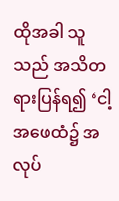ထိုအခါ သူသည် အသိတရားပြန်ရ၍ ‘ငါ့အဖေထံ၌ အလုပ်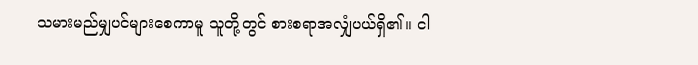သမားမည်မျှပင်များစေကာမူ သူတို့တွင် စားစရာအလျှံပယ်ရှိ၏။ ငါ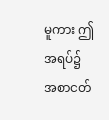မူကား ဤအရပ်၌ အစာငတ်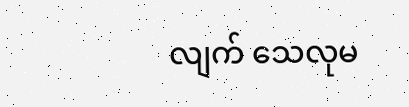လျက် သေလုမ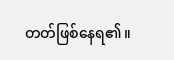တတ်ဖြစ်နေရ၏။